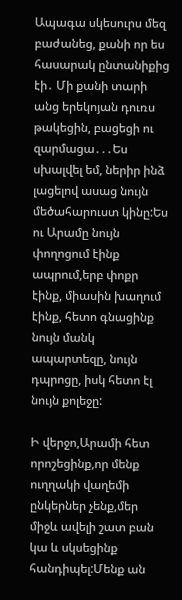Ապագա սկեսուրս մեզ բաժանեց, քանի որ ես հասարակ ընտանիքից էի․ Մի քանի տարի անց երեկոյան դուռս թակեցին, բացեցի ու զարմացա․․․Ես սխալվել եմ, ներիր ինձ լացելով ասաց նույն մեծահարուստ կինը:Ես ու Արամը նույն փողոցում էինք ապրում,երբ փոքր էինք, միասին խաղում էինք, հետո գնացինք նույն մանկ ապարտեզը, նույն դպրոցը, իսկ հետո էլ նույն քոլեջը:

Ի վերջո,Արամի հետ որոշեցինք,որ մենք ուղղակի վաղեմի ընկերներ չենք,մեր միջև ավելի շատ բան կա և սկսեցինք հանդիպել:Մենք ան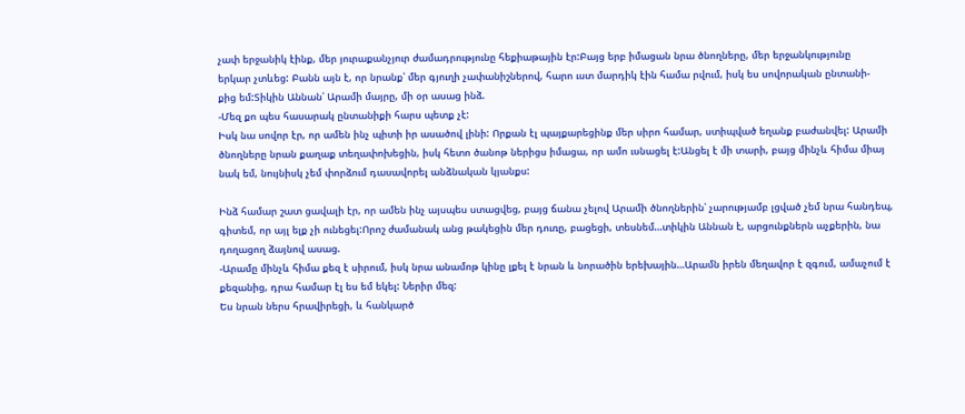չափ երջանիկ էինք, մեր յուրաքանչյուր ժամադրությունը հեքիաթային էր:Բայց երբ իմացան նրա ծնողները, մեր երջանկությունը
երկար չտևեց: Բանն այն է, որ նրանք՝ մեր գյուղի չափանիշներով, հարո ւստ մարդիկ էին համա րվում, իսկ ես սովորական ընտանի-
քից եմ:Տիկին Աննան՝ Արամի մայրը, մի օր ասաց ինձ.
-Մեզ քո պես հասարակ ընտանիքի հարս պետք չէ:
Իսկ նա սովոր էր, որ ամեն ինչ պիտի իր ասածով լինի: Որքան էլ պայքարեցինք մեր սիրո համար, ստիպված եղանք բաժանվել: Արամի ծնողները նրան քաղաք տեղափոխեցին, իսկ հետո ծանոթ ներիցս իմացա, որ ամո ւսնացել է:Անցել է մի տարի, բայց մինչև հիմա միայ նակ եմ, նույնիսկ չեմ փորձում դասավորել անձնական կյանքս:

Ինձ համար շատ ցավալի էր, որ ամեն ինչ այսպես ստացվեց, բայց ճանա չելով Արամի ծնողներին՝ չարությամբ լցված չեմ նրա հանդեպ, գիտեմ, որ այլ ելք չի ունեցել:Որոշ ժամանակ անց թակեցին մեր դուռը, բացեցի, տեսնեմ…տիկին Աննան է, արցունքներն աչքերին, նա դողացող ձայնով ասաց.
-Արամը մինչև հիմա քեզ է սիրում, իսկ նրա անամոթ կինը լքել է նրան և նորածին երեխային…Արամն իրեն մեղավոր է զգում, ամաչում է քեզանից, դրա համար էլ ես եմ եկել: Ներիր մեզ:
Ես նրան ներս հրավիրեցի, և հանկարծ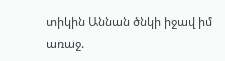տիկին Աննան ծնկի իջավ իմ առաջ.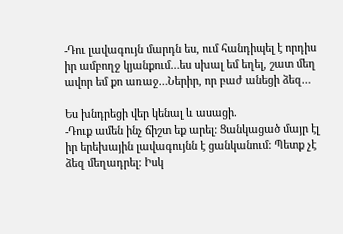-Դու լավագույն մարդն ես, ում հանդիպել է որդիս իր ամբողջ կյանքում…ես սխալ եմ եղել, շատ մեղ ավոր եմ քո առաջ…Ներիր, որ բաժ անեցի ձեզ…

Ես խնդրեցի վեր կենալ և ասացի.
-Դուք ամեն ինչ ճիշտ եք արել: Ցանկացած մայր էլ իր երեխային լավագույնն է ցանկանում: Պետք չէ ձեզ մեղադրել: Իսկ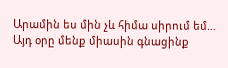Արամին ես մին չև հիմա սիրում եմ…
Այդ օրը մենք միասին գնացինք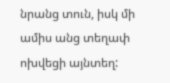նրանց տուն, իսկ մի ամիս անց տեղափ ոխվեցի այնտեղ: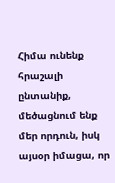Հիմա ունենք հրաշալի ընտանիք, մեծացնում ենք մեր որդուն, իսկ այսօր իմացա, որ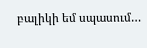բալիկի եմ սպասում…